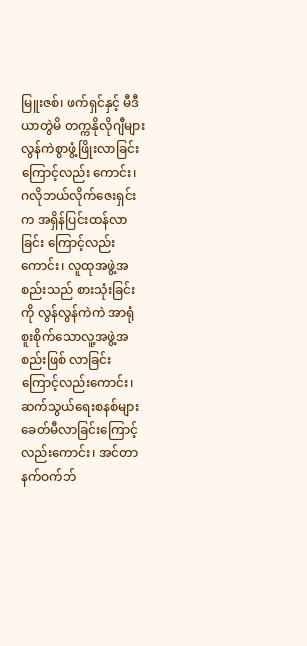မြူးဇစ်၊ ဖက်ရှင်နှင့် မီဒီယာတွဲမိ တက္ကနိုလိုဂျီများ လွန်ကဲစွာဖွံ့ဖြိုးလာခြင်းကြောင့်လည်း ကောင်း၊ ဂလိုဘယ်လိုက်ဇေးရှင်းက အရှိန်ပြင်းထန်လာခြင်း ကြောင့်လည်းကောင်း၊ လူထုအဖွဲ့အစည်းသည် စားသုံးခြင်း ကို လွန်လွန်ကဲကဲ အာရုံစူးစိုက်သောလူ့အဖွဲ့အစည်းဖြစ် လာခြင်းကြောင့်လည်းကောင်း၊ ဆက်သွယ်ရေးစနစ်များ ခေတ်မီလာခြင်းကြောင့်လည်းကောင်း၊ အင်တာနက်ဝက်ဘ်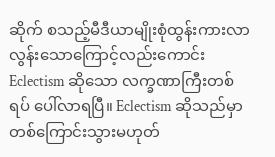ဆိုက် စသည့်မီဒီယာမျိုးစုံထွန်းကားလာလွန်းသောကြောင့်လည်းကောင်း Eclectism ဆိုသော လက္ခဏာကြီးတစ်ရပ် ပေါ်လာရပြီ။ Eclectism ဆိုသည်မှာ တစ်ကြောင်းသွားမဟုတ်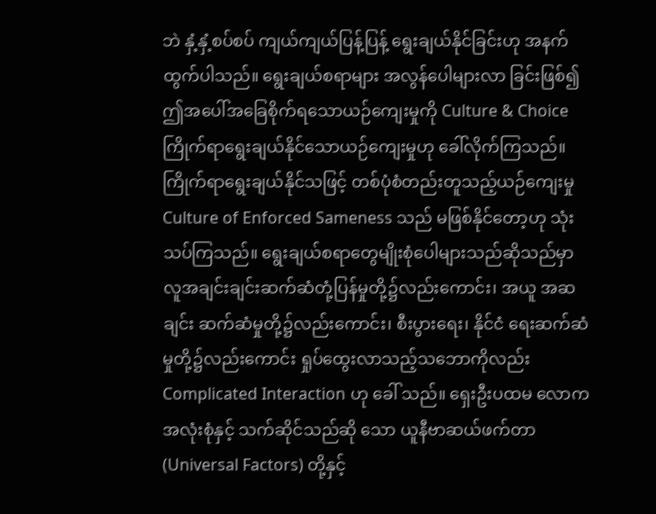ဘဲ နှံ့နှံ့စပ်စပ် ကျယ်ကျယ်ပြန့်ပြန့် ရွေးချယ်နိုင်ခြင်းဟု အနက်ထွက်ပါသည်။ ရွေးချယ်စရာများ အလွန်ပေါများလာ ခြင်းဖြစ်၍ ဤအပေါ်အခြေစိုက်ရသောယဉ်ကျေးမှုကို Culture & Choice ကြိုက်ရာရွေးချယ်နိုင်သောယဉ်ကျေးမှုဟု ခေါ်လိုက်ကြသည်။ ကြိုက်ရာရွေးချယ်နိုင်သဖြင့် တစ်ပုံစံတည်းတူသည့်ယဉ်ကျေးမှု Culture of Enforced Sameness သည် မဖြစ်နိုင်တော့ဟု သုံးသပ်ကြသည်။ ရွေးချယ်စရာတွေမျိုးစုံပေါများသည်ဆိုသည်မှာ လူအချင်းချင်းဆက်ဆံတုံ့ပြန်မှုတို့၌လည်းကောင်း၊ အယူ အဆချင်း ဆက်ဆံမှုတို့၌လည်းကောင်း၊ စီးပွားရေး၊ နိုင်ငံ ရေးဆက်ဆံမှုတို့၌လည်းကောင်း ရှုပ်ထွေးလာသည့်သဘောကိုလည်း Complicated Interaction ဟု ခေါ် သည်။ ရှေးဦးပထမ လောကအလုံးစုံနှင့် သက်ဆိုင်သည်ဆို သော ယူနီဗာဆယ်ဖက်တာ (Universal Factors) တို့နှင့်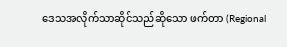ဒေသအလိုက်သာဆိုင်သည်ဆိုသော ဖက်တာ (Regional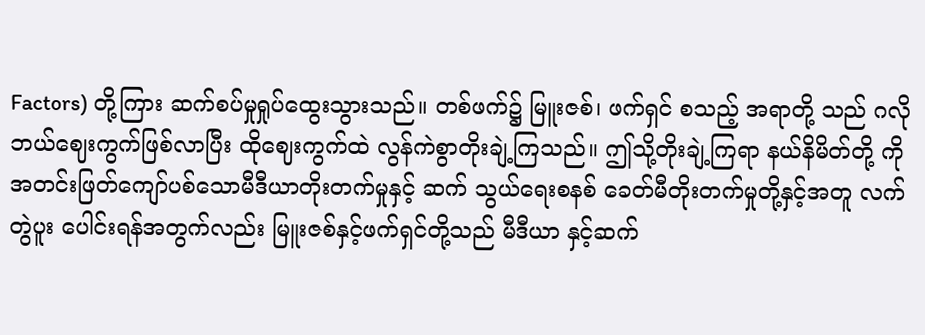Factors) တို့ကြား ဆက်စပ်မှုရှုပ်ထွေးသွားသည်။ တစ်ဖက်၌ မြူးဇစ်၊ ဖက်ရှင် စသည့် အရာတို့ သည် ဂလိုဘယ်ဈေးကွက်ဖြစ်လာပြီး ထိုဈေးကွက်ထဲ လွန်ကဲစွာတိုးချဲ့ကြသည်။ ဤသို့တိုးချဲ့ကြရာ နယ်နိမိတ်တို့ ကို အတင်းဖြတ်ကျော်ပစ်သောမီဒီယာတိုးတက်မှုနှင့် ဆက် သွယ်ရေးစနစ် ခေတ်မီတိုးတက်မှုတို့နှင့်အတူ လက်တွဲပူး ပေါင်းရန်အတွက်လည်း မြူးဇစ်နှင့်ဖက်ရှင်တို့သည် မီဒီယာ နှင့်ဆက်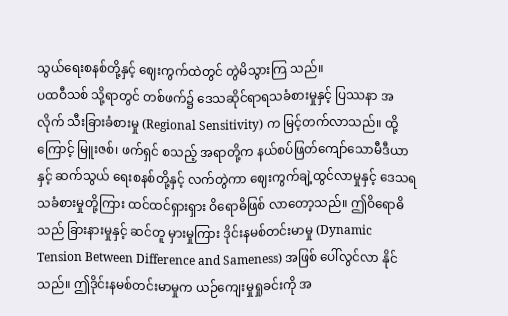သွယ်ရေးစနစ်တို့နှင့် ဈေးကွက်ထဲတွင် တွဲမိသွားကြ သည်။
ပထဝီသစ် သို့ရာတွင် တစ်ဖက်၌ ဒေသဆိုင်ရာရသခံစားမှုနှင့် ပြဿနာ အလိုက် သီးခြားခံစားမှု (Regional Sensitivity) က မြင့်တက်လာသည်။ ထို့ကြောင့် မြူးဇစ်၊ ဖက်ရှင် စသည့် အရာတို့က နယ်စပ်ဖြတ်ကျော်သောမီဒီယာနှင့် ဆက်သွယ် ရေးစနစ်တို့နှင့် လက်တွဲကာ ဈေးကွက်ချဲ့ထွင်လာမှုနှင့် ဒေသရသခံစားမှုတို့ကြား ထင်ထင်ရှားရှား ဝိရောဓိဖြစ် လာတော့သည်။ ဤဝိရောဓိသည် ခြားနားမှုနှင့် ဆင်တူ မှားမှုကြား ဒိုင်းနမစ်တင်းမာမှု (Dynamic Tension Between Difference and Sameness) အဖြစ် ပေါ်လွင်လာ နိုင်သည်။ ဤဒိုင်းနမစ်တင်းမာမှုက ယဉ်ကျေးမှုရှုခင်းကို အ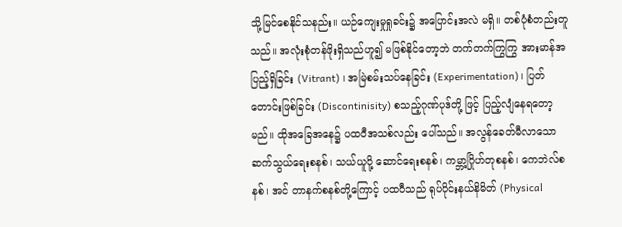သို့မြင်စေနိုင်သနည်း။ ယဉ်ကျေးမှုရှုခင်း၌ အပြောင်းအလဲ မရှိ။ တစ်ပုံစံတည်းတူသည်။ အလုံးစုံတန်ဖိုးရှိသည်ဟူ၍ မဖြစ်နိုင်တော့ဘဲ တက်တက်ကြွကြွ အားမာန်အပြည့်ရှိခြင်း (Vitrant) ၊ အမြဲစမ်းသပ်နေခြင်း (Experimentation)၊ ပြတ်တောင်းဖြစ်ခြင်း (Discontinisity) စသည့်ဂုဏ်ပုဒ်တို့ ဖြင့် ပြည့်လျံနေရတော့မည်။ ထိုအခြေအနေ၌ ပထဝီအသစ်လည်း ပေါ်သည်။ အလွန်ခေတ်မီလာသော ဆက်သွယ်ရေးစနစ်၊ သယ်ယူပို့ ဆောင်ရေးစနစ်၊ ကမ္ဘာ့ဂြိုဟ်တုစနစ်၊ ကေဘဲလ်စနစ်၊ အင် တာနက်စနစ်တို့ကြောင့် ပထဝီသည် ရုပ်ပိုင်းနယ်နိမိတ် (Physical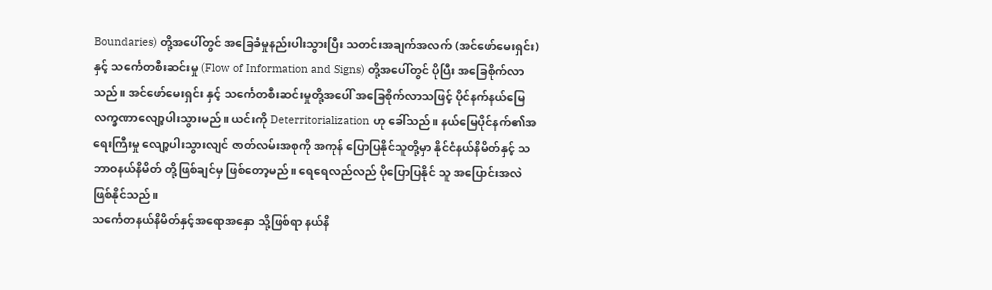Boundaries) တို့အပေါ်တွင် အခြေခံမှုနည်းပါးသွားပြီး သတင်းအချက်အလက် (အင်ဖော်မေးရှင်း) နှင့် သင်္ကေတစီးဆင်းမှု (Flow of Information and Signs) တို့အပေါ်တွင် ပိုပြီး အခြေစိုက်လာသည်။ အင်ဖော်မေးရှင်း နှင့် သင်္ကေတစီးဆင်းမှုတို့အပေါ် အခြေစိုက်လာသဖြင့် ပိုင်နက်နယ်မြေလက္ခဏာလျော့ပါးသွားမည်။ ယင်းကို Deterritorialization ဟု ခေါ်သည်။ နယ်မြေပိုင်နက်၏အရေးကြီးမှု လျော့ပါးသွားလျင် ဇာတ်လမ်းအစုကို အကုန် ပြောပြနိုင်သူတို့မှာ နိုင်ငံနယ်နိမိတ်နှင့် သဘာဝနယ်နိမိတ် တို့ဖြစ်ချင်မှ ဖြစ်တော့မည်။ ရေရေလည်လည် ပိုပြောပြနိုင် သူ အပြောင်းအလဲဖြစ်နိုင်သည်။
သင်္ကေတနယ်နိမိတ်နှင့်အရောအနှော သို့ဖြစ်ရာ နယ်နိ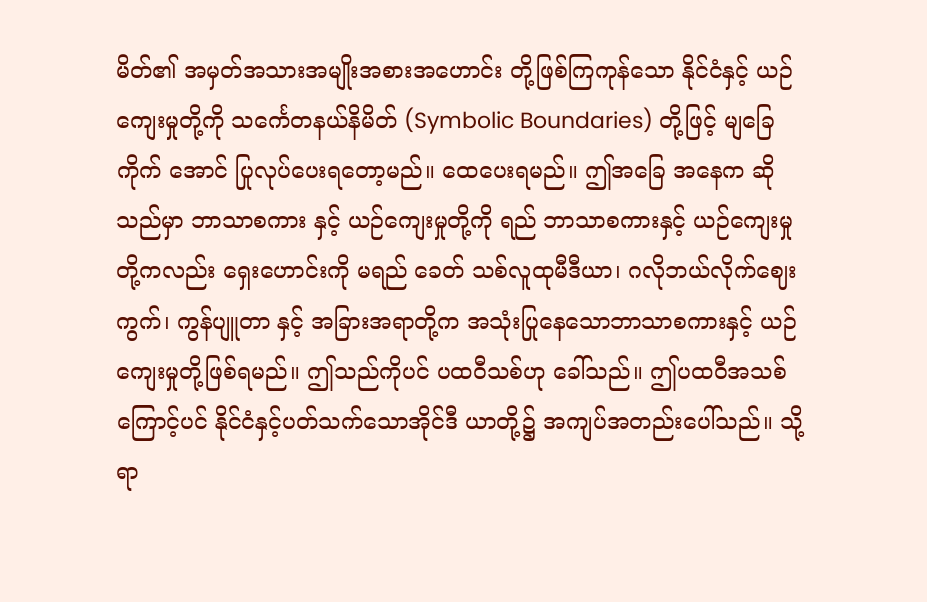မိတ်၏ အမှတ်အသားအမျိုးအစားအဟောင်း တို့ဖြစ်ကြကုန်သော နိုင်ငံနှင့် ယဉ်ကျေးမှုတို့ကို သင်္ကေတနယ်နိမိတ် (Symbolic Boundaries) တို့ဖြင့် မျခြေကိုက် အောင် ပြုလုပ်ပေးရတော့မည်။ ထေပေးရမည်။ ဤအခြေ အနေက ဆိုသည်မှာ ဘာသာစကား နှင့် ယဉ်ကျေးမှုတို့ကို ရည် ဘာသာစကားနှင့် ယဉ်ကျေးမှုတို့ကလည်း ရှေးဟောင်းကို မရည် ခေတ် သစ်လူထုမီဒီယာ၊ ဂလိုဘယ်လိုက်ဈေးကွက်၊ ကွန်ပျူတာ နှင့် အခြားအရာတို့က အသုံးပြုနေသောဘာသာစကားနှင့် ယဉ်ကျေးမှုတို့ဖြစ်ရမည်။ ဤသည်ကိုပင် ပထဝီသစ်ဟု ခေါ်သည်။ ဤပထဝီအသစ်ကြောင့်ပင် နိုင်ငံနှင့်ပတ်သက်သောအိုင်ဒီ ယာတို့၌ အကျပ်အတည်းပေါ်သည်။ သို့ရာ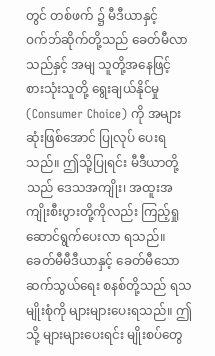တွင် တစ်ဖက် ၌ မီဒီယာနှင့် ဝက်ဘ်ဆိုက်တို့သည် ခေတ်မီလာသည်နှင့် အမျ သူတို့အနေဖြင့် စားသုံးသူတို့ ရွေးချယ်နိုင်မှု (Consumer Choice) ကို အများဆုံးဖြစ်အောင် ပြုလုပ် ပေးရသည်။ ဤသို့ပြုရင်း မီဒီယာတို့သည် ဒေသအကျိုး၊ အထူးအကျိုးစီးပွားတို့ကိုလည်း ကြည့်ရှုဆောင်ရွက်ပေးလာ ရသည်။ ခေတ်မီမီဒီယာနှင့် ခေတ်မီသောဆက်သွယ်ရေး စနစ်တို့သည် ရသမျိုးစုံကို များများပေးရသည်။ ဤသို့ များများပေးရင်း မျိုးစပ်တွေ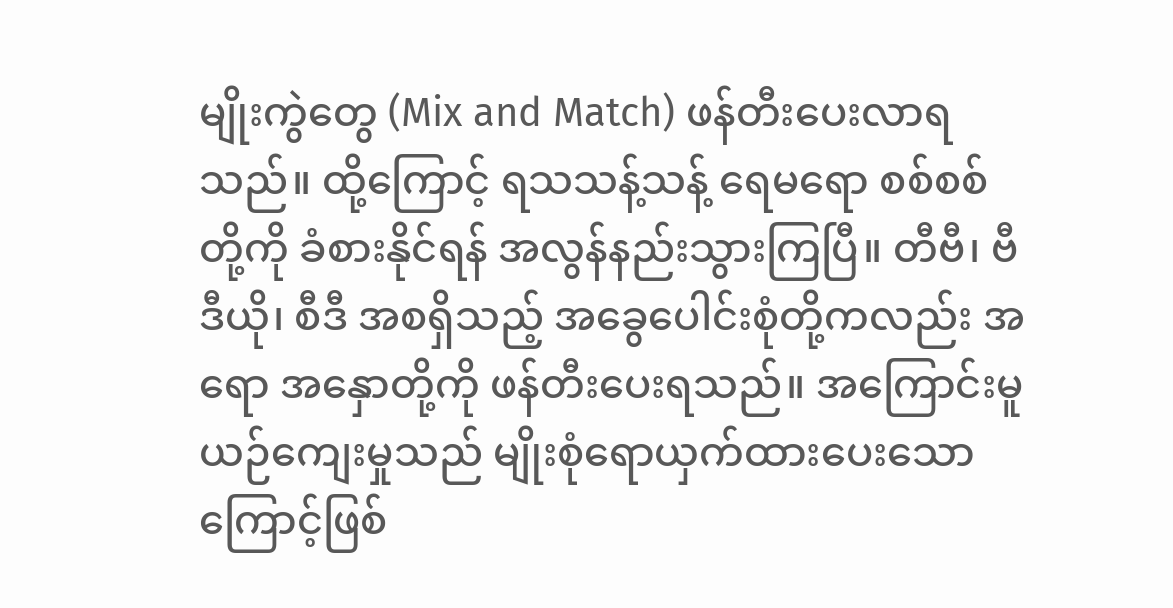မျိုးကွဲတွေ (Mix and Match) ဖန်တီးပေးလာရသည်။ ထို့ကြောင့် ရသသန့်သန့် ရေမရော စစ်စစ်တို့ကို ခံစားနိုင်ရန် အလွန်နည်းသွားကြပြီ။ တီဗီ၊ ဗီဒီယို၊ စီဒီ အစရှိသည့် အခွေပေါင်းစုံတို့ကလည်း အရော အနှောတို့ကို ဖန်တီးပေးရသည်။ အကြောင်းမူ ယဉ်ကျေးမှုသည် မျိုးစုံရောယှက်ထားပေးသောကြောင့်ဖြစ်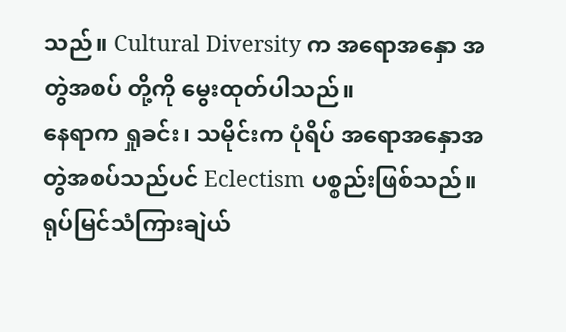သည်။ Cultural Diversity က အရောအနှော အတွဲအစပ် တို့ကို မွေးထုတ်ပါသည်။
နေရာက ရှုခင်း၊ သမိုင်းက ပုံရိပ် အရောအနှောအတွဲအစပ်သည်ပင် Eclectism ပစ္စည်းဖြစ်သည်။ ရုပ်မြင်သံကြားချဲယ်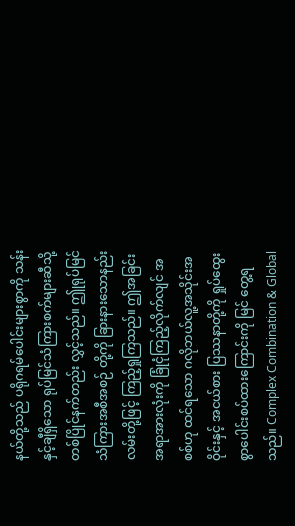နယ်တို့သည် ပရိုဂရမ်ပေါင်းများစွာကို သန်းနှင့်ချီရှိသော ရုပ်မြင်သံကြားစက်များဆီသို့ တစ်ပြိုင်နက်တည်း လွှင့်သည်။ ဤုရုပ်မြင်သံကြားအစီအစဉ် တို့ကို ခြားနားသောနည်းလမ်းတို့ဖြင့် ကြည့်ရှုကြသည်။ ဤအခြင်းအရာအားလုံးကို ခြုံငုံကြည့်လိုက်လျင် အစစ်ဟု ထင်ရသော ဂလိုဘယ်လူ့အသိုင်းအဝိုင်းနှင့် အငယ်စား ပြဿနာတို့ကို ရှုပ်ထွေးစွာပေါင်းစပ်ထားကြောင်းကို မြင် တွေ့ရသည်။ Complex Combination & Global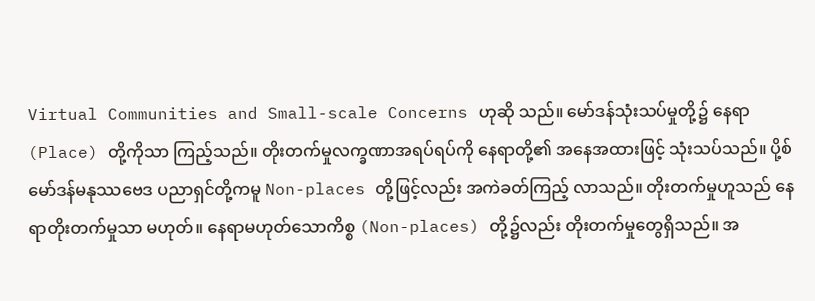Virtual Communities and Small-scale Concerns ဟုဆို သည်။ မော်ဒန်သုံးသပ်မှုတို့၌ နေရာ (Place) တို့ကိုသာ ကြည့်သည်။ တိုးတက်မှုလက္ခဏာအရပ်ရပ်ကို နေရာတို့၏ အနေအထားဖြင့် သုံးသပ်သည်။ ပို့စ်မော်ဒန်မနုဿဗေဒ ပညာရှင်တို့ကမူ Non-places တို့ဖြင့်လည်း အကဲခတ်ကြည့် လာသည်။ တိုးတက်မှုဟူသည် နေရာတိုးတက်မှုသာ မဟုတ်။ နေရာမဟုတ်သောကိစ္စ (Non-places) တို့၌လည်း တိုးတက်မှုတွေရှိသည်။ အ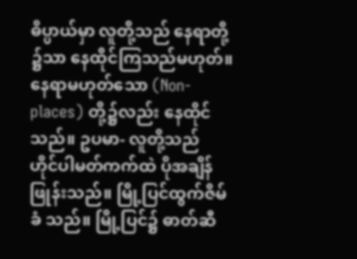ဓိပ္ပာယ်မှာ လူတို့သည် နေရာတို့ ၌သာ နေထိုင်ကြသည်မဟုတ်။ နေရာမဟုတ်သော (Non-places) တို့၌လည်း နေထိုင်သည်။ ဥပမာ- လူတို့သည် ဟိုင်ပါမတ်ကက်ထဲ ပိုအချိန်ဖြုန်းသည်။ မြို့ပြင်ထွက်ဇိမ်ခံ သည်။ မြို့ပြင်၌ ဓာတ်ဆီ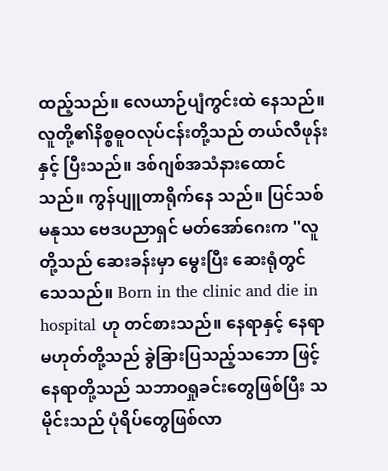ထည့်သည်။ လေယာဉ်ပျံကွင်းထဲ နေသည်။ လူတို့၏နိစ္စဓူဝလုပ်ငန်းတို့သည် တယ်လီဖုန်းနှင့် ပြီးသည်။ ဒစ်ဂျစ်အသံနားထောင်သည်။ ကွန်ပျူတာရိုက်နေ သည်။ ပြင်သစ်မနုဿ ဗေဒပညာရှင် မတ်အော်ဂေးက ''လူတို့သည် ဆေးခန်းမှာ မွေးပြီး ဆေးရုံတွင် သေသည်။ Born in the clinic and die in hospital ဟု တင်စားသည်။ နေရာနှင့် နေရာမဟုတ်တို့သည် ခွဲခြားပြသည့်သဘော ဖြင့် နေရာတို့သည် သဘာဝရှုခင်းတွေဖြစ်ပြီး သမိုင်းသည် ပုံရိပ်တွေဖြစ်လာ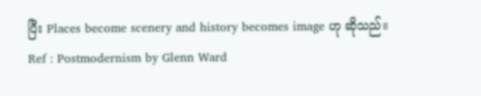ပြီး Places become scenery and history becomes image ဟု ဆိုသည်။
Ref : Postmodernism by Glenn Ward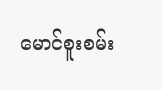မောင်စူးစမ်း